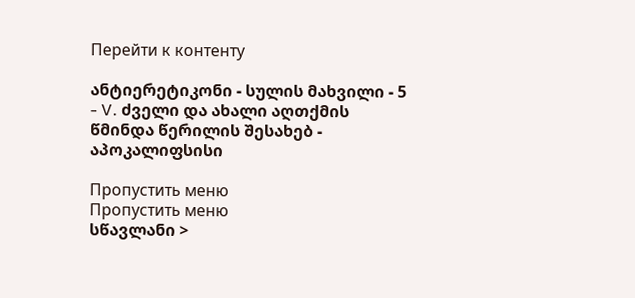Перейти к контенту

ანტიერეტიკონი - სულის მახვილი - 5 - V. ძველი და ახალი აღთქმის წმინდა წერილის შესახებ - აპოკალიფსისი

Пропустить меню
Пропустить меню
სწავლანი >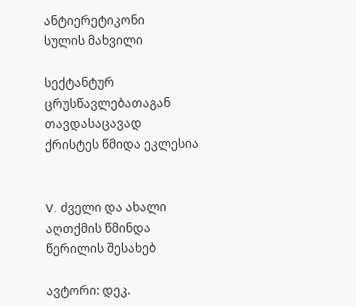ანტიერეტიკონი
სულის მახვილი

სექტანტურ ცრუსწავლებათაგან თავდასაცავად
ქრისტეს წმიდა ეკლესია


V. ძველი და ახალი აღთქმის წმინდა წერილის შესახებ

ავტორი: დეკ.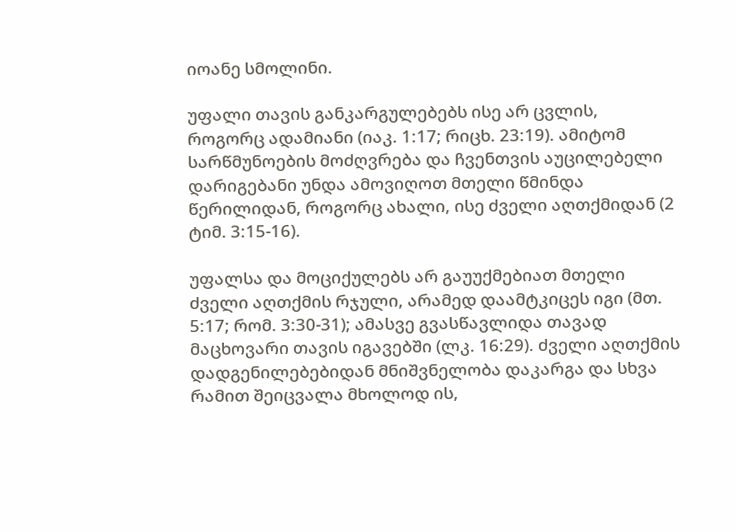იოანე სმოლინი.

უფალი თავის განკარგულებებს ისე არ ცვლის, როგორც ადამიანი (იაკ. 1:17; რიცხ. 23:19). ამიტომ სარწმუნოების მოძღვრება და ჩვენთვის აუცილებელი დარიგებანი უნდა ამოვიღოთ მთელი წმინდა წერილიდან, როგორც ახალი, ისე ძველი აღთქმიდან (2 ტიმ. 3:15-16).

უფალსა და მოციქულებს არ გაუუქმებიათ მთელი ძველი აღთქმის რჯული, არამედ დაამტკიცეს იგი (მთ. 5:17; რომ. 3:30-31); ამასვე გვასწავლიდა თავად მაცხოვარი თავის იგავებში (ლკ. 16:29). ძველი აღთქმის დადგენილებებიდან მნიშვნელობა დაკარგა და სხვა რამით შეიცვალა მხოლოდ ის,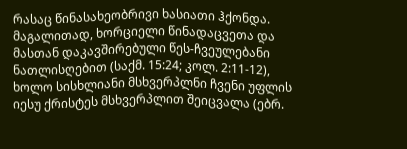რასაც წინასახეობრივი ხასიათი ჰქონდა. მაგალითად, ხორციელი წინადაცვეთა და მასთან დაკავშირებული წეს-ჩვეულებანი ნათლისღებით (საქმ. 15:24; კოლ. 2:11-12), ხოლო სისხლიანი მსხვერპლნი ჩვენი უფლის იესუ ქრისტეს მსხვერპლით შეიცვალა (ებრ.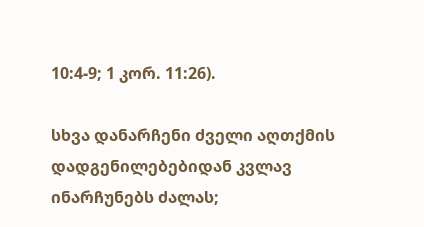10:4-9; 1 კორ. 11:26).

სხვა დანარჩენი ძველი აღთქმის დადგენილებებიდან კვლავ ინარჩუნებს ძალას;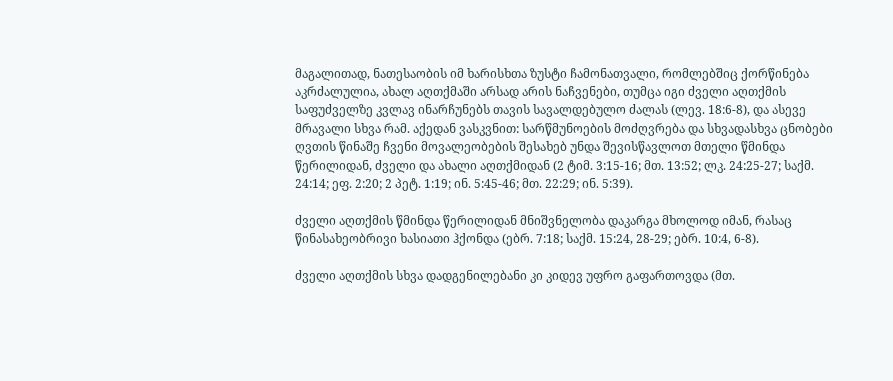მაგალითად, ნათესაობის იმ ხარისხთა ზუსტი ჩამონათვალი, რომლებშიც ქორწინება აკრძალულია, ახალ აღთქმაში არსად არის ნაჩვენები, თუმცა იგი ძველი აღთქმის საფუძველზე კვლავ ინარჩუნებს თავის სავალდებულო ძალას (ლევ. 18:6-8), და ასევე მრავალი სხვა რამ. აქედან ვასკვნით: სარწმუნოების მოძღვრება და სხვადასხვა ცნობები ღვთის წინაშე ჩვენი მოვალეობების შესახებ უნდა შევისწავლოთ მთელი წმინდა წერილიდან, ძველი და ახალი აღთქმიდან (2 ტიმ. 3:15-16; მთ. 13:52; ლკ. 24:25-27; საქმ. 24:14; ეფ. 2:20; 2 პეტ. 1:19; ინ. 5:45-46; მთ. 22:29; ინ. 5:39).

ძველი აღთქმის წმინდა წერილიდან მნიშვნელობა დაკარგა მხოლოდ იმან, რასაც წინასახეობრივი ხასიათი ჰქონდა (ებრ. 7:18; საქმ. 15:24, 28-29; ებრ. 10:4, 6-8).

ძველი აღთქმის სხვა დადგენილებანი კი კიდევ უფრო გაფართოვდა (მთ.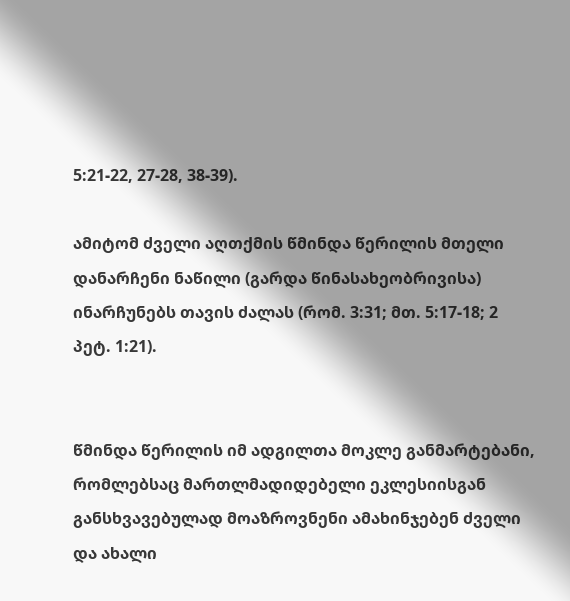5:21-22, 27-28, 38-39).

ამიტომ ძველი აღთქმის წმინდა წერილის მთელი დანარჩენი ნაწილი (გარდა წინასახეობრივისა) ინარჩუნებს თავის ძალას (რომ. 3:31; მთ. 5:17-18; 2 პეტ. 1:21).


წმინდა წერილის იმ ადგილთა მოკლე განმარტებანი, რომლებსაც მართლმადიდებელი ეკლესიისგან განსხვავებულად მოაზროვნენი ამახინჯებენ ძველი და ახალი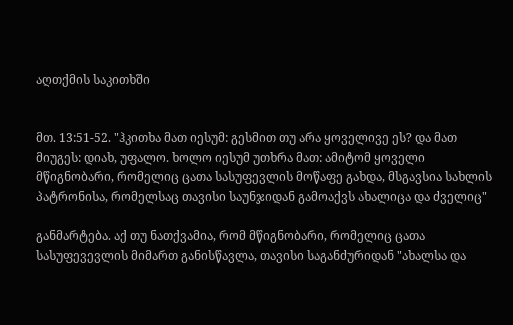აღთქმის საკითხში


მთ. 13:51-52. "ჰკითხა მათ იესუმ: გესმით თუ არა ყოველივე ეს? და მათ მიუგეს: დიახ, უფალო. ხოლო იესუმ უთხრა მათ: ამიტომ ყოველი მწიგნობარი, რომელიც ცათა სასუფევლის მოწაფე გახდა, მსგავსია სახლის პატრონისა, რომელსაც თავისი საუნჯიდან გამოაქვს ახალიცა და ძველიც"

განმარტება. აქ თუ ნათქვამია, რომ მწიგნობარი, რომელიც ცათა სასუფევევლის მიმართ განისწავლა, თავისი საგანძურიდან "ახალსა და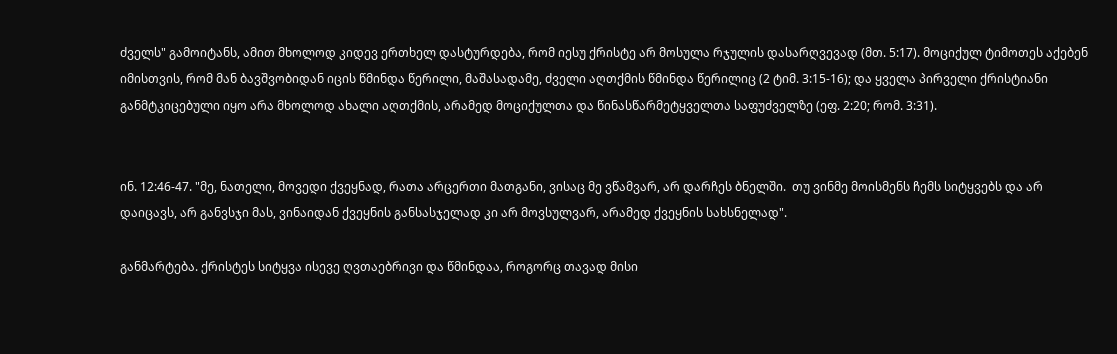ძველს" გამოიტანს, ამით მხოლოდ კიდევ ერთხელ დასტურდება, რომ იესუ ქრისტე არ მოსულა რჯულის დასარღვევად (მთ. 5:17). მოციქულ ტიმოთეს აქებენ იმისთვის, რომ მან ბავშვობიდან იცის წმინდა წერილი, მაშასადამე, ძველი აღთქმის წმინდა წერილიც (2 ტიმ. 3:15-16); და ყველა პირველი ქრისტიანი განმტკიცებული იყო არა მხოლოდ ახალი აღთქმის, არამედ მოციქულთა და წინასწარმეტყველთა საფუძველზე (ეფ. 2:20; რომ. 3:31).


ინ. 12:46-47. "მე, ნათელი, მოვედი ქვეყნად, რათა არცერთი მათგანი, ვისაც მე ვწამვარ, არ დარჩეს ბნელში.  თუ ვინმე მოისმენს ჩემს სიტყვებს და არ დაიცავს, არ განვსჯი მას, ვინაიდან ქვეყნის განსასჯელად კი არ მოვსულვარ, არამედ ქვეყნის სახსნელად".

განმარტება. ქრისტეს სიტყვა ისევე ღვთაებრივი და წმინდაა, როგორც თავად მისი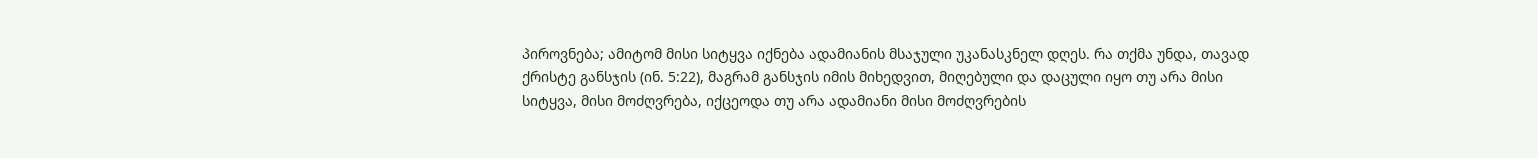პიროვნება; ამიტომ მისი სიტყვა იქნება ადამიანის მსაჯული უკანასკნელ დღეს. რა თქმა უნდა, თავად ქრისტე განსჯის (ინ. 5:22), მაგრამ განსჯის იმის მიხედვით, მიღებული და დაცული იყო თუ არა მისი სიტყვა, მისი მოძღვრება, იქცეოდა თუ არა ადამიანი მისი მოძღვრების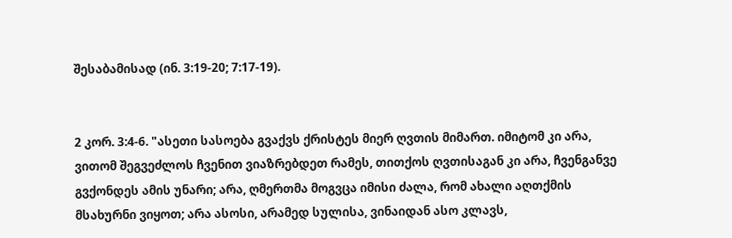შესაბამისად (ინ. 3:19-20; 7:17-19).


2 კორ. 3:4-6. "ასეთი სასოება გვაქვს ქრისტეს მიერ ღვთის მიმართ. იმიტომ კი არა, ვითომ შეგვეძლოს ჩვენით ვიაზრებდეთ რამეს, თითქოს ღვთისაგან კი არა, ჩვენგანვე გვქონდეს ამის უნარი; არა, ღმერთმა მოგვცა იმისი ძალა, რომ ახალი აღთქმის მსახურნი ვიყოთ; არა ასოსი, არამედ სულისა, ვინაიდან ასო კლავს,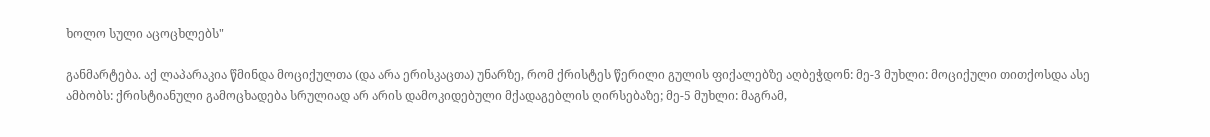ხოლო სული აცოცხლებს"

განმარტება. აქ ლაპარაკია წმინდა მოციქულთა (და არა ერისკაცთა) უნარზე, რომ ქრისტეს წერილი გულის ფიქალებზე აღბეჭდონ: მე-3 მუხლი: მოციქული თითქოსდა ასე ამბობს: ქრისტიანული გამოცხადება სრულიად არ არის დამოკიდებული მქადაგებლის ღირსებაზე; მე-5 მუხლი: მაგრამ,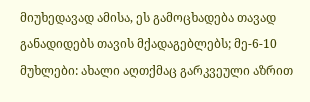მიუხედავად ამისა, ეს გამოცხადება თავად განადიდებს თავის მქადაგებლებს; მე-6-10 მუხლები: ახალი აღთქმაც გარკვეული აზრით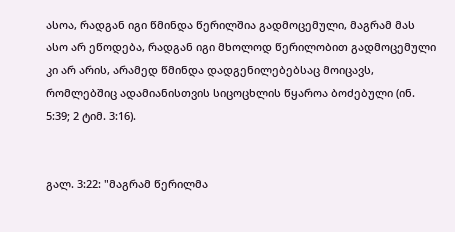ასოა, რადგან იგი წმინდა წერილშია გადმოცემული, მაგრამ მას ასო არ ეწოდება, რადგან იგი მხოლოდ წერილობით გადმოცემული კი არ არის, არამედ წმინდა დადგენილებებსაც მოიცავს, რომლებშიც ადამიანისთვის სიცოცხლის წყაროა ბოძებული (ინ. 5:39; 2 ტიმ. 3:16).


გალ. 3:22: "მაგრამ წერილმა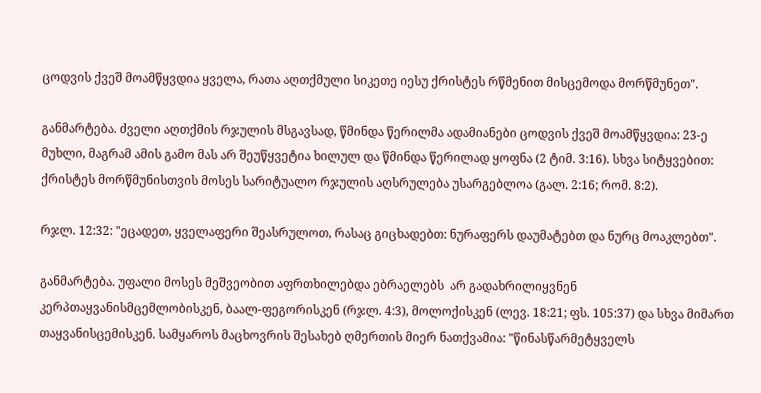ცოდვის ქვეშ მოამწყვდია ყველა, რათა აღთქმული სიკეთე იესუ ქრისტეს რწმენით მისცემოდა მორწმუნეთ".

განმარტება. ძველი აღთქმის რჯულის მსგავსად, წმინდა წერილმა ადამიანები ცოდვის ქვეშ მოამწყვდია: 23-ე მუხლი, მაგრამ ამის გამო მას არ შეუწყვეტია ხილულ და წმინდა წერილად ყოფნა (2 ტიმ. 3:16). სხვა სიტყვებით: ქრისტეს მორწმუნისთვის მოსეს სარიტუალო რჯულის აღსრულება უსარგებლოა (გალ. 2:16; რომ. 8:2).

რჯლ. 12:32: "ეცადეთ, ყველაფერი შეასრულოთ, რასაც გიცხადებთ: ნურაფერს დაუმატებთ და ნურც მოაკლებთ".

განმარტება. უფალი მოსეს მეშვეობით აფრთხილებდა ებრაელებს  არ გადახრილიყვნენ კერპთაყვანისმცემლობისკენ, ბაალ-ფეგორისკენ (რჯლ. 4:3), მოლოქისკენ (ლევ. 18:21; ფს. 105:37) და სხვა მიმართ თაყვანისცემისკენ. სამყაროს მაცხოვრის შესახებ ღმერთის მიერ ნათქვამია: "წინასწარმეტყველს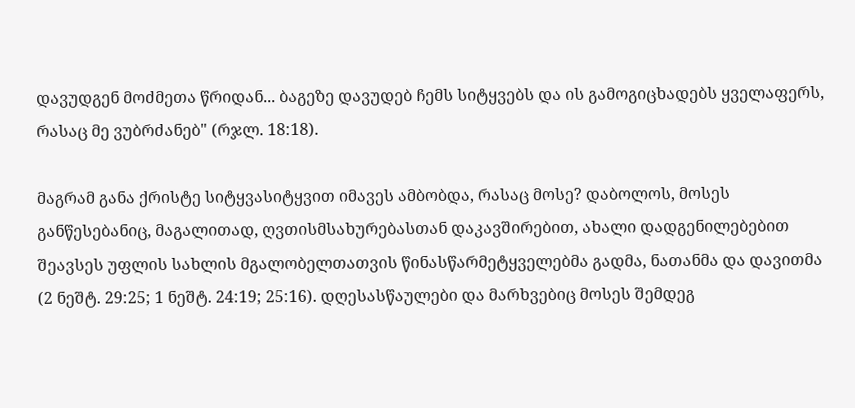დავუდგენ მოძმეთა წრიდან... ბაგეზე დავუდებ ჩემს სიტყვებს და ის გამოგიცხადებს ყველაფერს, რასაც მე ვუბრძანებ" (რჯლ. 18:18).

მაგრამ განა ქრისტე სიტყვასიტყვით იმავეს ამბობდა, რასაც მოსე? დაბოლოს, მოსეს განწესებანიც, მაგალითად, ღვთისმსახურებასთან დაკავშირებით, ახალი დადგენილებებით შეავსეს უფლის სახლის მგალობელთათვის წინასწარმეტყველებმა გადმა, ნათანმა და დავითმა (2 ნეშტ. 29:25; 1 ნეშტ. 24:19; 25:16). დღესასწაულები და მარხვებიც მოსეს შემდეგ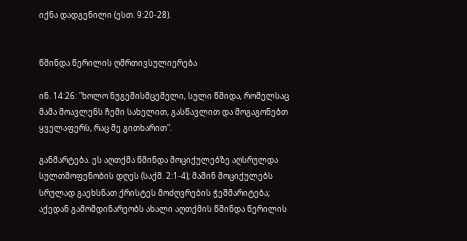იქნა დადგენილი (ესთ. 9:20-28).


წმინდა წერილის ღმრთივსულიერება

ინ. 14:26: "ხოლო ნუგეშისმცემელი, სული წმიდა, რომელსაც მამა მოავლენს ჩემი სახელით, გასწავლით და მოგაგონებთ ყველაფერს, რაც მე გითხარით".

განმარტება. ეს აღთქმა წმინდა მოციქულებზე აღსრულდა სულთმოფენობის დღეს (საქმ. 2:1-4); მაშინ მოციქულებს სრულად გაეხსნათ ქრისტეს მოძღვრების ჭეშმარიტება; აქედან გამომდინარეობს ახალი აღთქმის წმინდა წერილის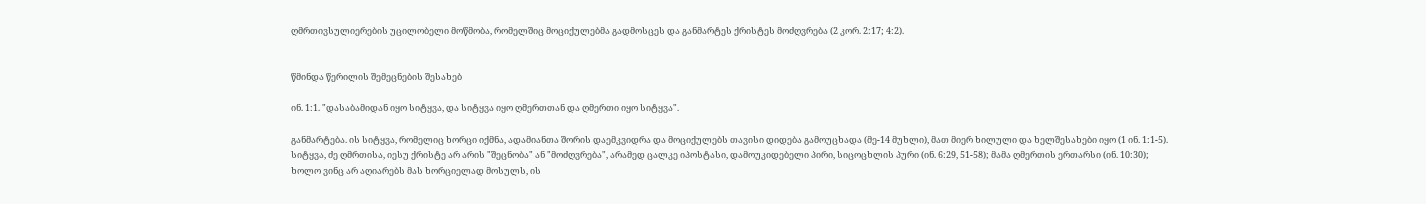ღმრთივსულიერების უცილობელი მოწმობა, რომელშიც მოციქულებმა გადმოსცეს და განმარტეს ქრისტეს მოძღვრება (2 კორ. 2:17; 4:2).


წმინდა წერილის შემეცნების შესახებ

ინ. 1:1. "დასაბამიდან იყო სიტყვა, და სიტყვა იყო ღმერთთან და ღმერთი იყო სიტყვა".

განმარტება. ის სიტყვა, რომელიც ხორცი იქმნა, ადამიანთა შორის დაემკვიდრა და მოციქულებს თავისი დიდება გამოუცხადა (მე-14 მუხლი), მათ მიერ ხილული და ხელშესახები იყო (1 ინ. 1:1-5). სიტყვა, ძე ღმრთისა, იესუ ქრისტე არ არის "შეცნობა" ან "მოძღვრება", არამედ ცალკე იპოსტასი, დამოუკიდებელი პირი, სიცოცხლის პური (ინ. 6:29, 51-58); მამა ღმერთის ერთარსი (ინ. 10:30); ხოლო ვინც არ აღიარებს მას ხორციელად მოსულს, ის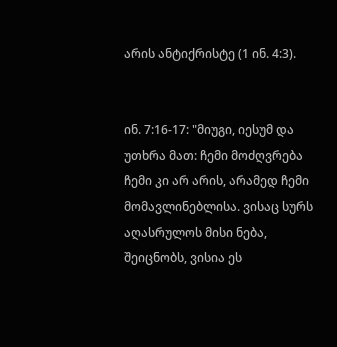არის ანტიქრისტე (1 ინ. 4:3).


ინ. 7:16-17: "მიუგი, იესუმ და უთხრა მათ: ჩემი მოძღვრება ჩემი კი არ არის, არამედ ჩემი მომავლინებლისა. ვისაც სურს აღასრულოს მისი ნება, შეიცნობს, ვისია ეს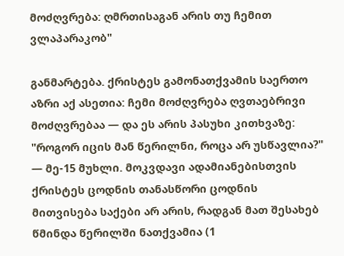მოძღვრება: ღმრთისაგან არის თუ ჩემით ვლაპარაკობ"

განმარტება. ქრისტეს გამონათქვამის საერთო აზრი აქ ასეთია: ჩემი მოძღვრება ღვთაებრივი მოძღვრებაა — და ეს არის პასუხი კითხვაზე: "როგორ იცის მან წერილნი, როცა არ უსწავლია?" — მე-15 მუხლი. მოკვდავი ადამიანებისთვის ქრისტეს ცოდნის თანასწორი ცოდნის მითვისება საქები არ არის, რადგან მათ შესახებ წმინდა წერილში ნათქვამია (1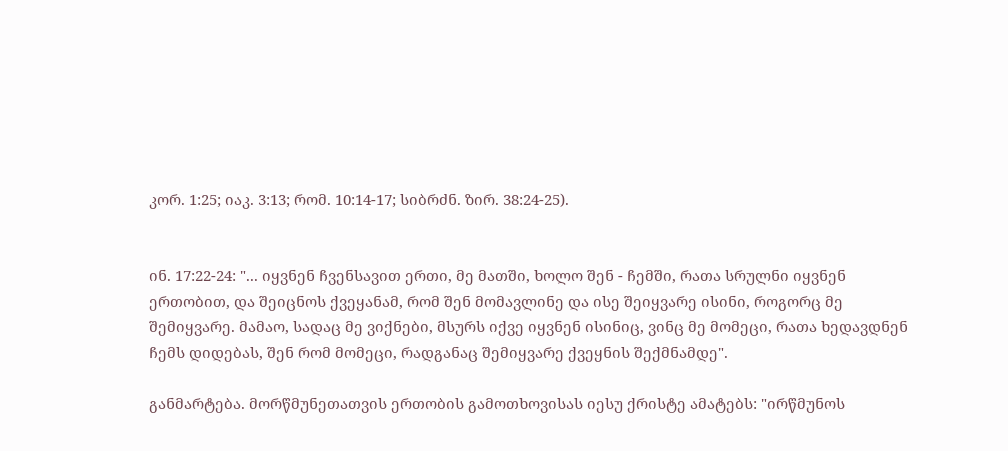კორ. 1:25; იაკ. 3:13; რომ. 10:14-17; სიბრძნ. ზირ. 38:24-25).


ინ. 17:22-24: "... იყვნენ ჩვენსავით ერთი, მე მათში, ხოლო შენ - ჩემში, რათა სრულნი იყვნენ ერთობით, და შეიცნოს ქვეყანამ, რომ შენ მომავლინე და ისე შეიყვარე ისინი, როგორც მე შემიყვარე. მამაო, სადაც მე ვიქნები, მსურს იქვე იყვნენ ისინიც, ვინც მე მომეცი, რათა ხედავდნენ ჩემს დიდებას, შენ რომ მომეცი, რადგანაც შემიყვარე ქვეყნის შექმნამდე".

განმარტება. მორწმუნეთათვის ერთობის გამოთხოვისას იესუ ქრისტე ამატებს: "ირწმუნოს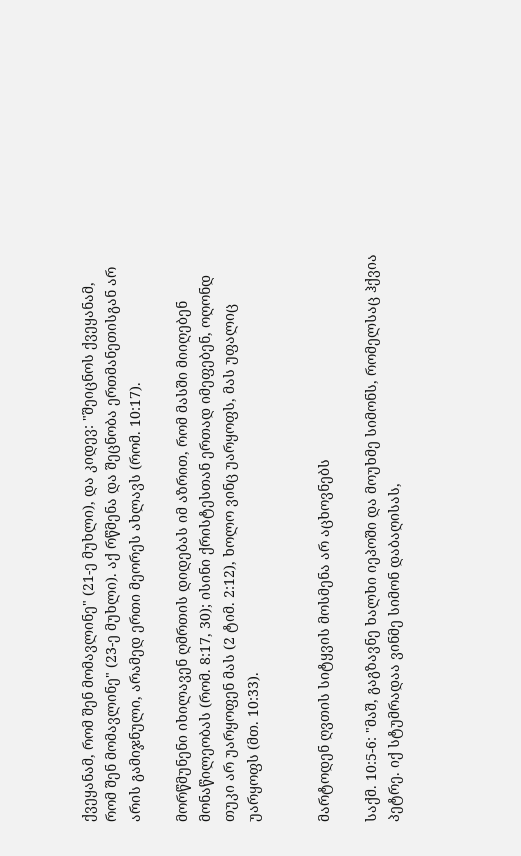ქვეყანამ, რომ შენ მომავლინე" (21-ე მუხლი), და კიდევ: "შეიცნოს ქვეყანამ, რომ შენ მომავლინე" (23-ე მუხლი). აქ რწმენა და შეცნობა ერთმანეთისგან არ არის გამიჯნული, არამედ ერთი მეორეს ახლავს (რომ. 10:17).

მორწმუნენი იხილავენ ღმრთის დიდებას იმ აზრით, რომ მასში მიიღებენ მონაწილეობას (რომ. 8:17, 30); ისინი ქრისტესთან ერთად იმეფებენ, ოღონდ თუკი არ უარყოფენ მას (2 ტიმ. 2:12), ხოლო ვინც უარყოფს, მას უფალიც უარყოფს (მთ. 10:33).


მარტოდენ ღვთის სიტყვის მოსმენა არ აცხოვნებს

საქმ. 10:5-6: "მაშ, გაგზავნე ხალხი იეპოში და მოუხმე სიმონს, რომელსაც ჰქვია პეტრე. იქ სტუმრადაა ვინმე სიმონ დაბაღისას,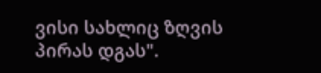ვისი სახლიც ზღვის პირას დგას".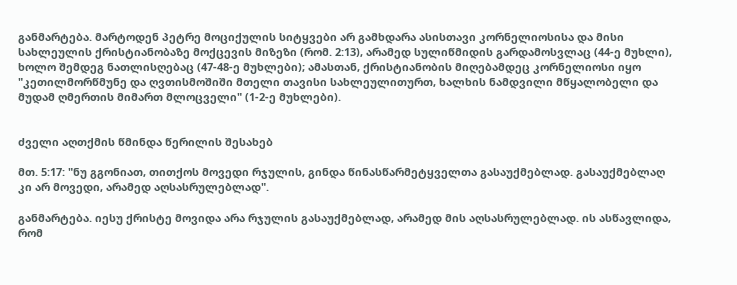განმარტება. მარტოდენ პეტრე მოციქულის სიტყვები არ გამხდარა ასისთავი კორნელიოსისა და მისი სახლეულის ქრისტიანობაზე მოქცევის მიზეზი (რომ. 2:13), არამედ სულიწმიდის გარდამოსვლაც (44-ე მუხლი), ხოლო შემდეგ ნათლისღებაც (47-48-ე მუხლები); ამასთან, ქრისტიანობის მიღებამდეც კორნელიოსი იყო "კეთილმორწმუნე და ღვთისმოშიში მთელი თავისი სახლეულითურთ, ხალხის ნამდვილი მწყალობელი და მუდამ ღმერთის მიმართ მლოცველი" (1-2-ე მუხლები).


ძველი აღთქმის წმინდა წერილის შესახებ

მთ. 5:17: "ნუ გგონიათ, თითქოს მოვედი რჯულის, გინდა წინასწარმეტყველთა გასაუქმებლად. გასაუქმებლაღ კი არ მოვედი, არამედ აღსასრულებლად".

განმარტება. იესუ ქრისტე მოვიდა არა რჯულის გასაუქმებლად, არამედ მის აღსასრულებლად. ის ასწავლიდა, რომ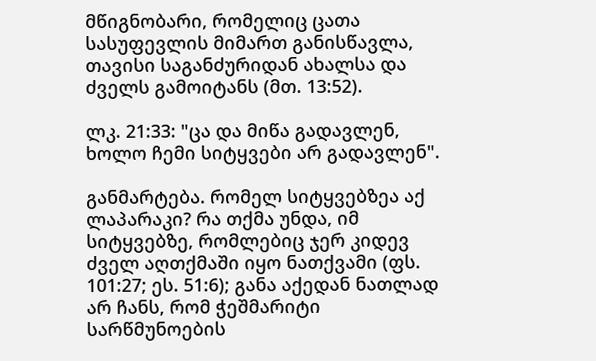მწიგნობარი, რომელიც ცათა სასუფევლის მიმართ განისწავლა, თავისი საგანძურიდან ახალსა და ძველს გამოიტანს (მთ. 13:52).

ლკ. 21:33: "ცა და მიწა გადავლენ, ხოლო ჩემი სიტყვები არ გადავლენ".

განმარტება. რომელ სიტყვებზეა აქ ლაპარაკი? რა თქმა უნდა, იმ სიტყვებზე, რომლებიც ჯერ კიდევ ძველ აღთქმაში იყო ნათქვამი (ფს. 101:27; ეს. 51:6); განა აქედან ნათლად არ ჩანს, რომ ჭეშმარიტი სარწმუნოების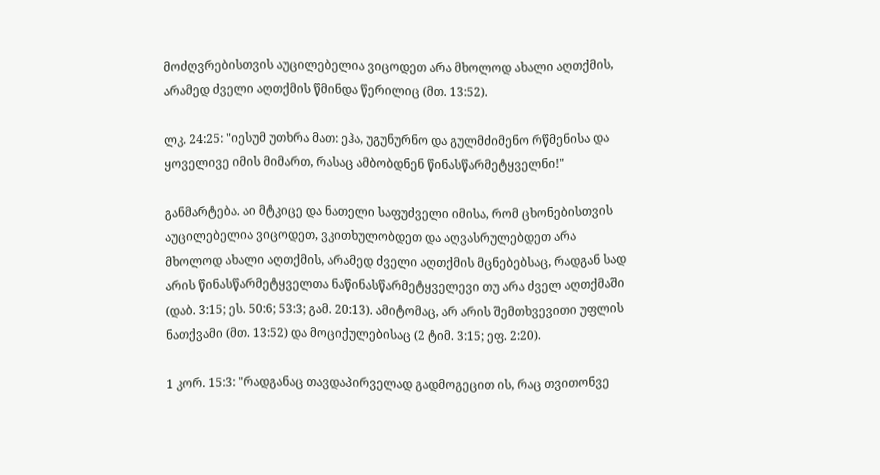მოძღვრებისთვის აუცილებელია ვიცოდეთ არა მხოლოდ ახალი აღთქმის, არამედ ძველი აღთქმის წმინდა წერილიც (მთ. 13:52).

ლკ. 24:25: "იესუმ უთხრა მათ: ეჰა, უგუნურნო და გულმძიმენო რწმენისა და ყოველივე იმის მიმართ, რასაც ამბობდნენ წინასწარმეტყველნი!"

განმარტება. აი მტკიცე და ნათელი საფუძველი იმისა, რომ ცხონებისთვის აუცილებელია ვიცოდეთ, ვკითხულობდეთ და აღვასრულებდეთ არა მხოლოდ ახალი აღთქმის, არამედ ძველი აღთქმის მცნებებსაც, რადგან სად არის წინასწარმეტყველთა ნაწინასწარმეტყველევი თუ არა ძველ აღთქმაში (დაბ. 3:15; ეს. 50:6; 53:3; გამ. 20:13). ამიტომაც, არ არის შემთხვევითი უფლის ნათქვამი (მთ. 13:52) და მოციქულებისაც (2 ტიმ. 3:15; ეფ. 2:20).

1 კორ. 15:3: "რადგანაც თავდაპირველად გადმოგეცით ის, რაც თვითონვე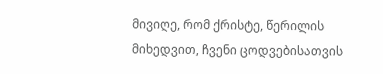მივიღე, რომ ქრისტე, წერილის მიხედვით, ჩვენი ცოდვებისათვის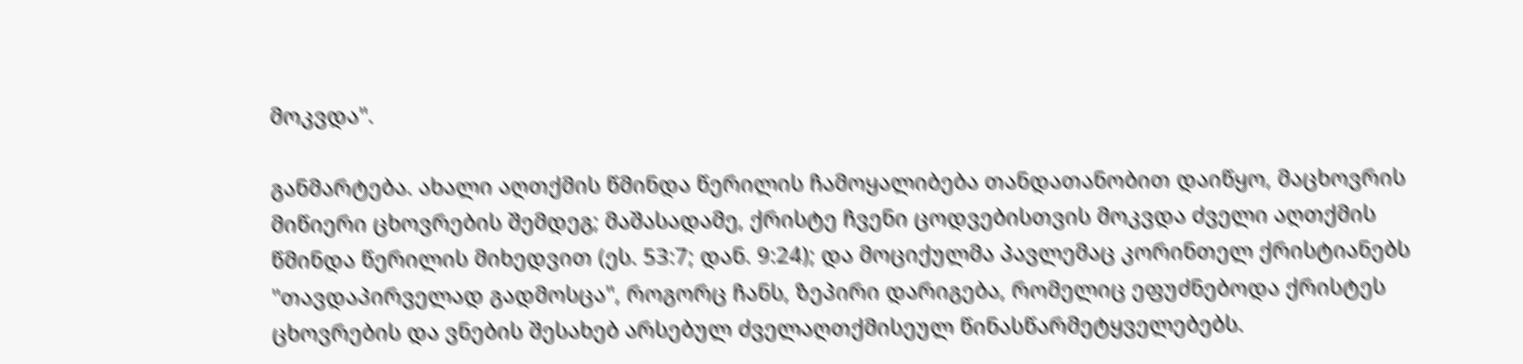მოკვდა".

განმარტება. ახალი აღთქმის წმინდა წერილის ჩამოყალიბება თანდათანობით დაიწყო, მაცხოვრის მიწიერი ცხოვრების შემდეგ; მაშასადამე, ქრისტე ჩვენი ცოდვებისთვის მოკვდა ძველი აღთქმის წმინდა წერილის მიხედვით (ეს. 53:7; დან. 9:24); და მოციქულმა პავლემაც კორინთელ ქრისტიანებს "თავდაპირველად გადმოსცა", როგორც ჩანს, ზეპირი დარიგება, რომელიც ეფუძნებოდა ქრისტეს ცხოვრების და ვნების შესახებ არსებულ ძველაღთქმისეულ წინასწარმეტყველებებს.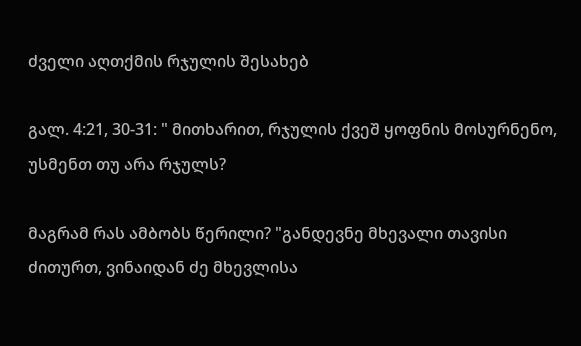ძველი აღთქმის რჯულის შესახებ

გალ. 4:21, 30-31: " მითხარით, რჯულის ქვეშ ყოფნის მოსურნენო, უსმენთ თუ არა რჯულს?

მაგრამ რას ამბობს წერილი? "განდევნე მხევალი თავისი ძითურთ, ვინაიდან ძე მხევლისა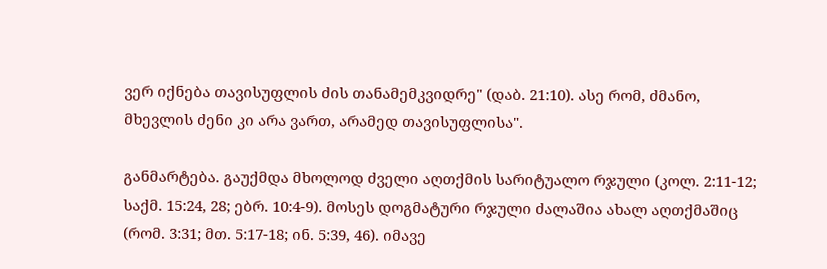ვერ იქნება თავისუფლის ძის თანამემკვიდრე" (დაბ. 21:10). ასე რომ, ძმანო, მხევლის ძენი კი არა ვართ, არამედ თავისუფლისა".

განმარტება. გაუქმდა მხოლოდ ძველი აღთქმის სარიტუალო რჯული (კოლ. 2:11-12; საქმ. 15:24, 28; ებრ. 10:4-9). მოსეს დოგმატური რჯული ძალაშია ახალ აღთქმაშიც (რომ. 3:31; მთ. 5:17-18; ინ. 5:39, 46). იმავე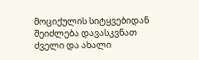მოციქულის სიტყვებიდან შეიძლება დავასკვნათ ძველი და ახალი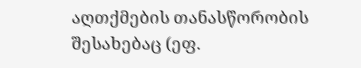აღთქმების თანასწორობის შესახებაც (ეფ.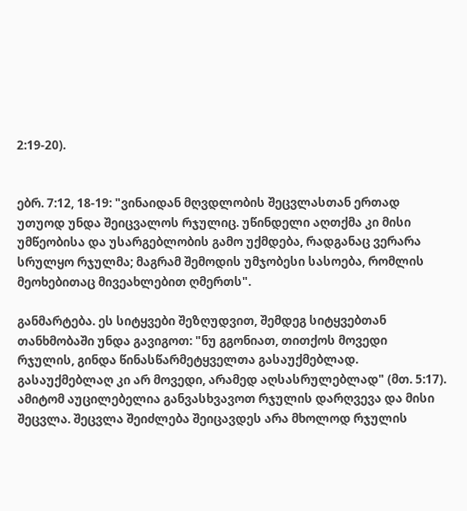2:19-20).


ებრ. 7:12, 18-19: "ვინაიდან მღვდლობის შეცვლასთან ერთად უთუოდ უნდა შეიცვალოს რჯულიც. უწინდელი აღთქმა კი მისი უმწეობისა და უსარგებლობის გამო უქმდება, რადგანაც ვერარა სრულყო რჯულმა; მაგრამ შემოდის უმჯობესი სასოება, რომლის მეოხებითაც მივეახლებით ღმერთს".

განმარტება. ეს სიტყვები შეზღუდვით, შემდეგ სიტყვებთან თანხმობაში უნდა გავიგოთ: "ნუ გგონიათ, თითქოს მოვედი რჯულის, გინდა წინასწარმეტყველთა გასაუქმებლად. გასაუქმებლაღ კი არ მოვედი, არამედ აღსასრულებლად" (მთ. 5:17). ამიტომ აუცილებელია განვასხვავოთ რჯულის დარღვევა და მისი შეცვლა. შეცვლა შეიძლება შეიცავდეს არა მხოლოდ რჯულის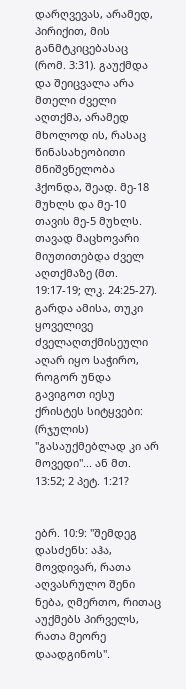დარღვევას, არამედ, პირიქით, მის განმტკიცებასაც (რომ. 3:31). გაუქმდა და შეიცვალა არა მთელი ძველი აღთქმა, არამედ მხოლოდ ის, რასაც წინასახეობითი მნიშვნელობა ჰქონდა, შეად. მე-18 მუხლს და მე-10 თავის მე-5 მუხლს. თავად მაცხოვარი მიუთითებდა ძველ აღთქმაზე (მთ. 19:17-19; ლკ. 24:25-27). გარდა ამისა, თუკი ყოველივე ძველაღთქმისეული აღარ იყო საჭირო, როგორ უნდა გავიგოთ იესუ ქრისტეს სიტყვები: (რჯულის) "გასაუქმებლად კი არ მოვედი"... ან მთ. 13:52; 2 პეტ. 1:21?


ებრ. 10:9: "შემდეგ დასძენს: აჰა, მოვდივარ, რათა აღვასრულო შენი ნება, ღმერთო, რითაც აუქმებს პირველს, რათა მეორე დაადგინოს".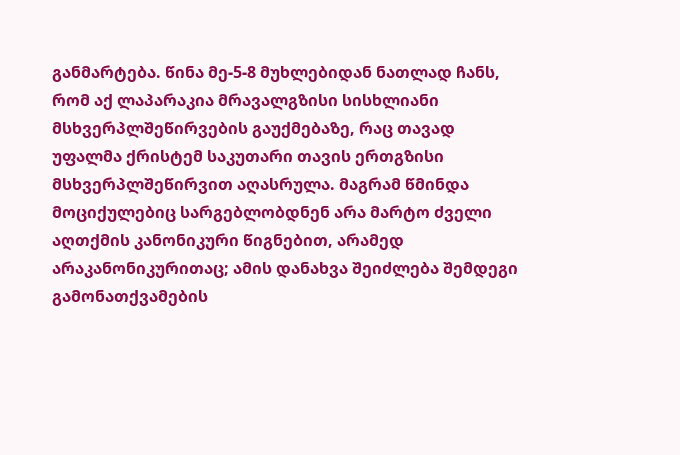განმარტება. წინა მე-5-8 მუხლებიდან ნათლად ჩანს, რომ აქ ლაპარაკია მრავალგზისი სისხლიანი მსხვერპლშეწირვების გაუქმებაზე, რაც თავად უფალმა ქრისტემ საკუთარი თავის ერთგზისი მსხვერპლშეწირვით აღასრულა. მაგრამ წმინდა მოციქულებიც სარგებლობდნენ არა მარტო ძველი აღთქმის კანონიკური წიგნებით, არამედ არაკანონიკურითაც; ამის დანახვა შეიძლება შემდეგი გამონათქვამების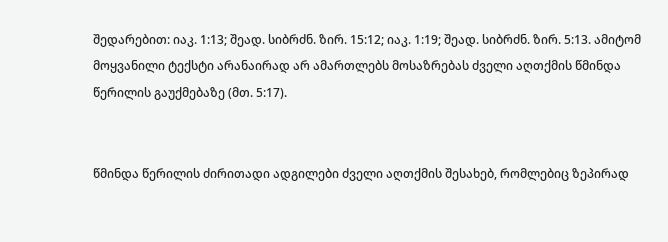შედარებით: იაკ. 1:13; შეად. სიბრძნ. ზირ. 15:12; იაკ. 1:19; შეად. სიბრძნ. ზირ. 5:13. ამიტომ მოყვანილი ტექსტი არანაირად არ ამართლებს მოსაზრებას ძველი აღთქმის წმინდა წერილის გაუქმებაზე (მთ. 5:17).


წმინდა წერილის ძირითადი ადგილები ძველი აღთქმის შესახებ, რომლებიც ზეპირად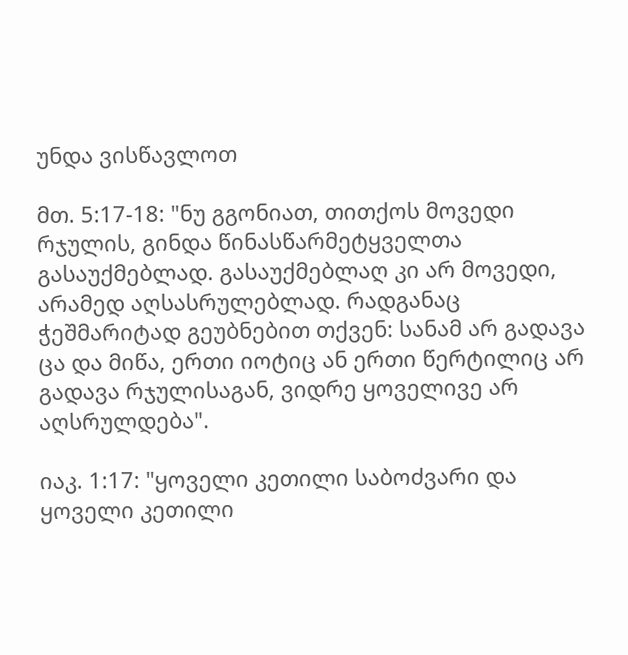უნდა ვისწავლოთ

მთ. 5:17-18: "ნუ გგონიათ, თითქოს მოვედი რჯულის, გინდა წინასწარმეტყველთა გასაუქმებლად. გასაუქმებლაღ კი არ მოვედი, არამედ აღსასრულებლად. რადგანაც ჭეშმარიტად გეუბნებით თქვენ: სანამ არ გადავა ცა და მიწა, ერთი იოტიც ან ერთი წერტილიც არ გადავა რჯულისაგან, ვიდრე ყოველივე არ აღსრულდება".

იაკ. 1:17: "ყოველი კეთილი საბოძვარი და ყოველი კეთილი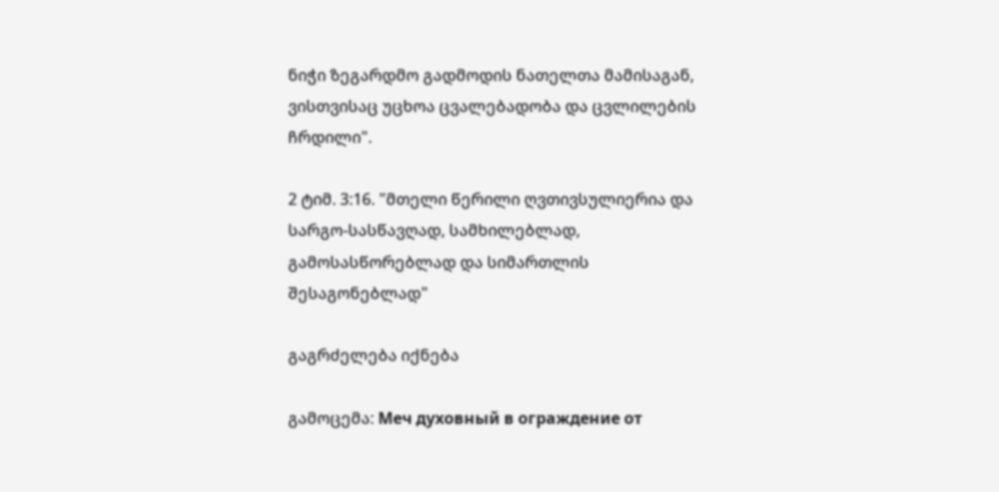ნიჭი ზეგარდმო გადმოდის ნათელთა მამისაგან, ვისთვისაც უცხოა ცვალებადობა და ცვლილების ჩრდილი".

2 ტიმ. 3:16. "მთელი წერილი ღვთივსულიერია და სარგო-სასწავღად, სამხილებლად, გამოსასწორებლად და სიმართლის შესაგონებლად"

გაგრძელება იქნება

გამოცემა: Меч духовный в ограждение от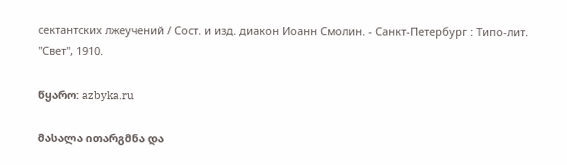сектантских лжеучений / Сост. и изд. диакон Иоанн Смолин. - Санкт-Петербург : Типо-лит. "Свет", 1910.

წყარო: azbyka.ru

მასალა ითარგმნა და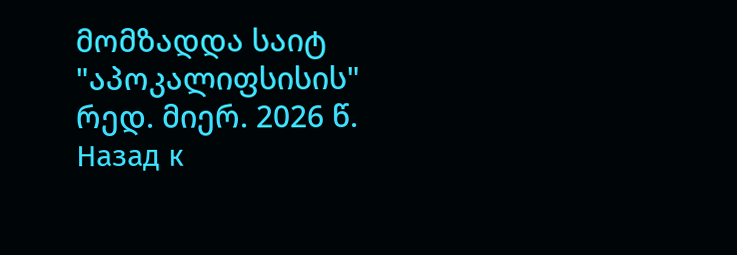მომზადდა საიტ "აპოკალიფსისის" რედ. მიერ. 2026 წ.
Назад к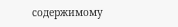содержимому